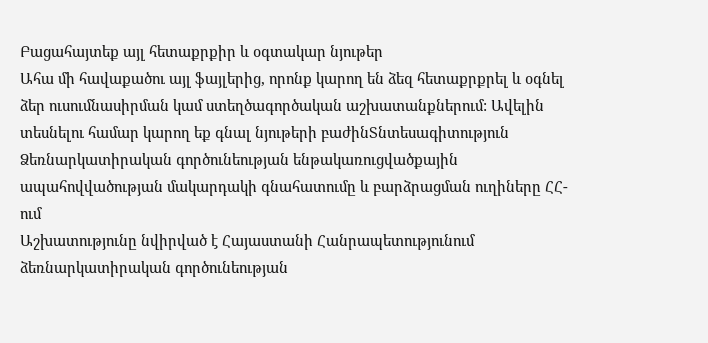Բացահայտեք այլ հետաքրքիր և օգտակար նյութեր
Ահա մի հավաքածու այլ ֆայլերից, որոնք կարող են ձեզ հետաքրքրել և օգնել ձեր ուսումնասիրման կամ ստեղծագործական աշխատանքներում: Ավելին տեսնելու համար կարող եք գնալ նյութերի բաժինՏնտեսագիտություն
Ձեռնարկատիրական գործունեության ենթակառուցվածքային ապահովվածության մակարդակի գնահատումը և բարձրացման ուղիները ՀՀ-ում
Աշխատությունը նվիրված է Հայաստանի Հանրապետությունում ձեռնարկատիրական գործունեության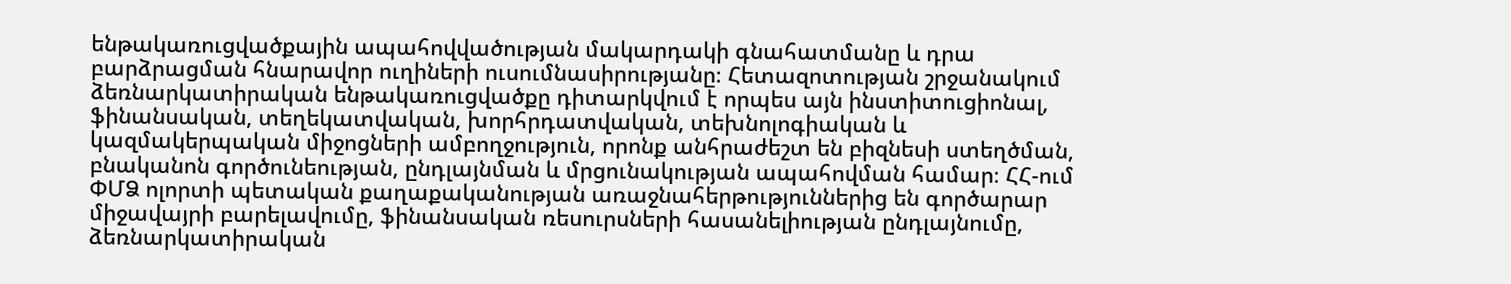ենթակառուցվածքային ապահովվածության մակարդակի գնահատմանը և դրա բարձրացման հնարավոր ուղիների ուսումնասիրությանը։ Հետազոտության շրջանակում ձեռնարկատիրական ենթակառուցվածքը դիտարկվում է որպես այն ինստիտուցիոնալ, ֆինանսական, տեղեկատվական, խորհրդատվական, տեխնոլոգիական և կազմակերպական միջոցների ամբողջություն, որոնք անհրաժեշտ են բիզնեսի ստեղծման, բնականոն գործունեության, ընդլայնման և մրցունակության ապահովման համար։ ՀՀ-ում ՓՄՁ ոլորտի պետական քաղաքականության առաջնահերթություններից են գործարար միջավայրի բարելավումը, ֆինանսական ռեսուրսների հասանելիության ընդլայնումը, ձեռնարկատիրական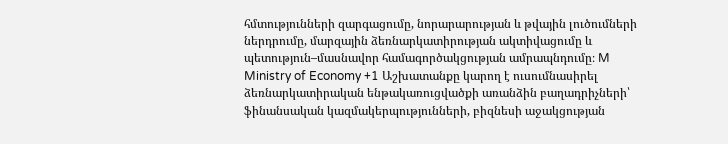հմտությունների զարգացումը, նորարարության և թվային լուծումների ներդրումը, մարզային ձեռնարկատիրության ակտիվացումը և պետություն–մասնավոր համագործակցության ամրապնդումը։ M Ministry of Economy +1 Աշխատանքը կարող է ուսումնասիրել ձեռնարկատիրական ենթակառուցվածքի առանձին բաղադրիչների՝ ֆինանսական կազմակերպությունների, բիզնեսի աջակցության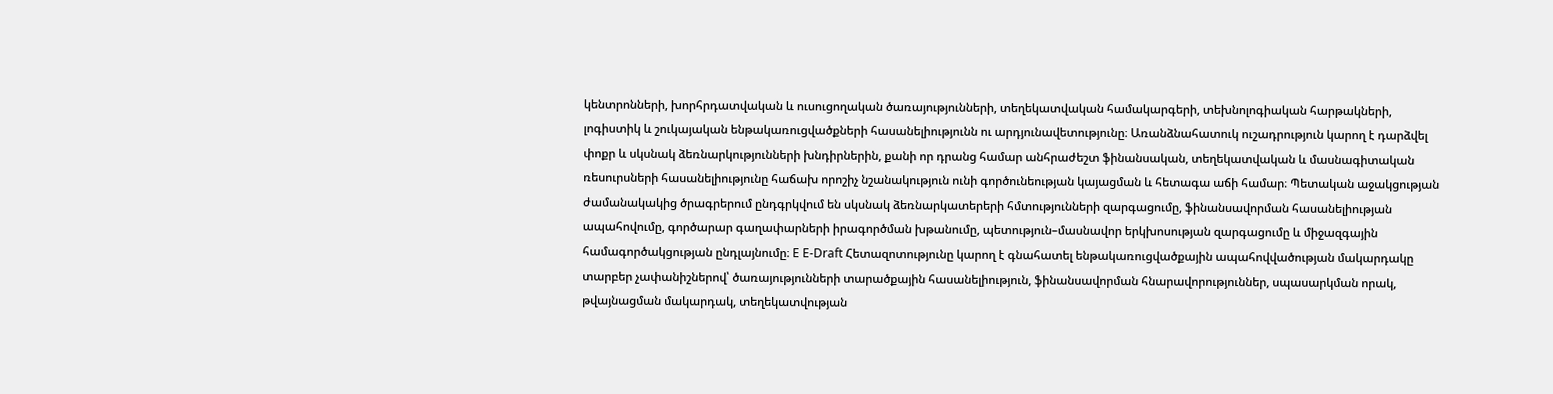կենտրոնների, խորհրդատվական և ուսուցողական ծառայությունների, տեղեկատվական համակարգերի, տեխնոլոգիական հարթակների, լոգիստիկ և շուկայական ենթակառուցվածքների հասանելիությունն ու արդյունավետությունը։ Առանձնահատուկ ուշադրություն կարող է դարձվել փոքր և սկսնակ ձեռնարկությունների խնդիրներին, քանի որ դրանց համար անհրաժեշտ ֆինանսական, տեղեկատվական և մասնագիտական ռեսուրսների հասանելիությունը հաճախ որոշիչ նշանակություն ունի գործունեության կայացման և հետագա աճի համար։ Պետական աջակցության ժամանակակից ծրագրերում ընդգրկվում են սկսնակ ձեռնարկատերերի հմտությունների զարգացումը, ֆինանսավորման հասանելիության ապահովումը, գործարար գաղափարների իրագործման խթանումը, պետություն–մասնավոր երկխոսության զարգացումը և միջազգային համագործակցության ընդլայնումը։ E E-Draft Հետազոտությունը կարող է գնահատել ենթակառուցվածքային ապահովվածության մակարդակը տարբեր չափանիշներով՝ ծառայությունների տարածքային հասանելիություն, ֆինանսավորման հնարավորություններ, սպասարկման որակ, թվայնացման մակարդակ, տեղեկատվության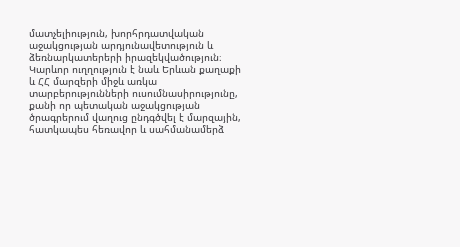մատչելիություն, խորհրդատվական աջակցության արդյունավետություն և ձեռնարկատերերի իրազեկվածություն։ Կարևոր ուղղություն է նաև Երևան քաղաքի և ՀՀ մարզերի միջև առկա տարբերությունների ուսումնասիրությունը, քանի որ պետական աջակցության ծրագրերում վաղուց ընդգծվել է մարզային, հատկապես հեռավոր և սահմանամերձ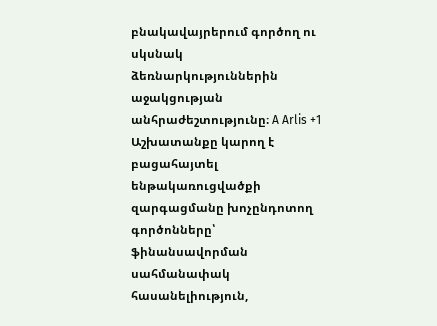բնակավայրերում գործող ու սկսնակ ձեռնարկություններին աջակցության անհրաժեշտությունը։ A Arlis +1 Աշխատանքը կարող է բացահայտել ենթակառուցվածքի զարգացմանը խոչընդոտող գործոնները՝ ֆինանսավորման սահմանափակ հասանելիություն,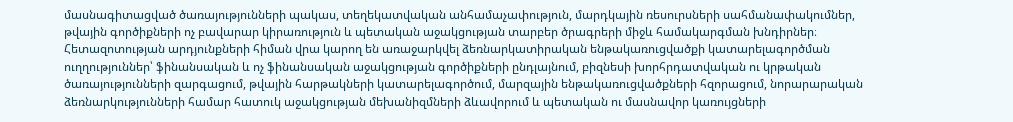մասնագիտացված ծառայությունների պակաս, տեղեկատվական անհամաչափություն, մարդկային ռեսուրսների սահմանափակումներ, թվային գործիքների ոչ բավարար կիրառություն և պետական աջակցության տարբեր ծրագրերի միջև համակարգման խնդիրներ։ Հետազոտության արդյունքների հիման վրա կարող են առաջարկվել ձեռնարկատիրական ենթակառուցվածքի կատարելագործման ուղղություններ՝ ֆինանսական և ոչ ֆինանսական աջակցության գործիքների ընդլայնում, բիզնեսի խորհրդատվական ու կրթական ծառայությունների զարգացում, թվային հարթակների կատարելագործում, մարզային ենթակառուցվածքների հզորացում, նորարարական ձեռնարկությունների համար հատուկ աջակցության մեխանիզմների ձևավորում և պետական ու մասնավոր կառույցների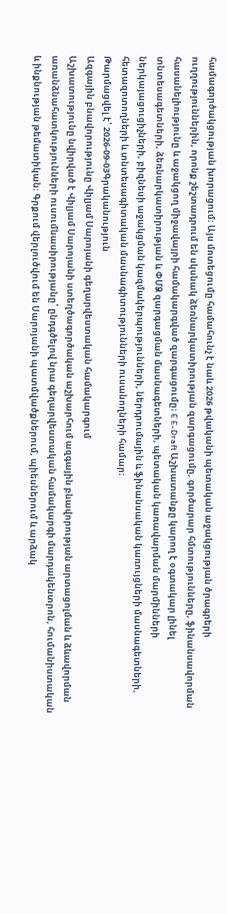համագործակցության խորացում։ Այս մոտեցումը համահունչ է նաև 2026 թվականի պետական աջակցության ծրագրերի ուղղություններին, որոնք շեշտադրում են սկսնակ ձեռնարկատիրության զարգացումը, գործարար հմտությունները, ֆինանսավորման հասանելիությունը և աջակցող միջավայրի համակարգված զարգացումը։ E E-Draft Աշխատանքը կարող է օգտակար լինել տնտեսագետների, ձեռնարկատիրության և ՓՄՁ զարգացման մասնագետների, պետական կառավարման մարմինների ներկայացուցիչների, բիզնեսի աջակցման կազմակերպությունների, ներդրումային և ֆինանսական կառույցների մասնագետների, հետազոտողների և տնտեսագիտական մասնագիտությունների ուսանողների համար։
Թարմացվել է՝ 2026-09-03Գրականություն
Ազգային բնավորությունը Վիլյամ Սարոյանի գեղարվեստական համակարգում
Աշխատությունը նվիրված է Վիլյամ Սարոյանի ստեղծագործական աշխարհում ազգային բնավորության արտացոլման և ձևավորման առանձնահատկությունների ուսումնասիրությանը՝ ընդգծելով նրա գեղարվեստական համակարգի մարդակենտրոն, հումանիստական և ինքնության թեմատիկան։ Գրքում վերլուծվում են Սարոյանի պատմվածքներում, պիեսներում և արձակ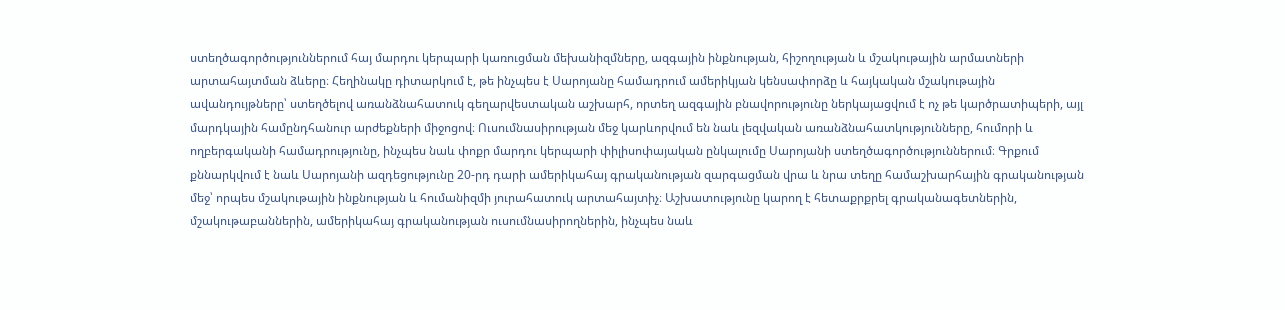ստեղծագործություններում հայ մարդու կերպարի կառուցման մեխանիզմները, ազգային ինքնության, հիշողության և մշակութային արմատների արտահայտման ձևերը։ Հեղինակը դիտարկում է, թե ինչպես է Սարոյանը համադրում ամերիկյան կենսափորձը և հայկական մշակութային ավանդույթները՝ ստեղծելով առանձնահատուկ գեղարվեստական աշխարհ, որտեղ ազգային բնավորությունը ներկայացվում է ոչ թե կարծրատիպերի, այլ մարդկային համընդհանուր արժեքների միջոցով։ Ուսումնասիրության մեջ կարևորվում են նաև լեզվական առանձնահատկությունները, հումորի և ողբերգականի համադրությունը, ինչպես նաև փոքր մարդու կերպարի փիլիսոփայական ընկալումը Սարոյանի ստեղծագործություններում։ Գրքում քննարկվում է նաև Սարոյանի ազդեցությունը 20-րդ դարի ամերիկահայ գրականության զարգացման վրա և նրա տեղը համաշխարհային գրականության մեջ՝ որպես մշակութային ինքնության և հումանիզմի յուրահատուկ արտահայտիչ։ Աշխատությունը կարող է հետաքրքրել գրականագետներին, մշակութաբաններին, ամերիկահայ գրականության ուսումնասիրողներին, ինչպես նաև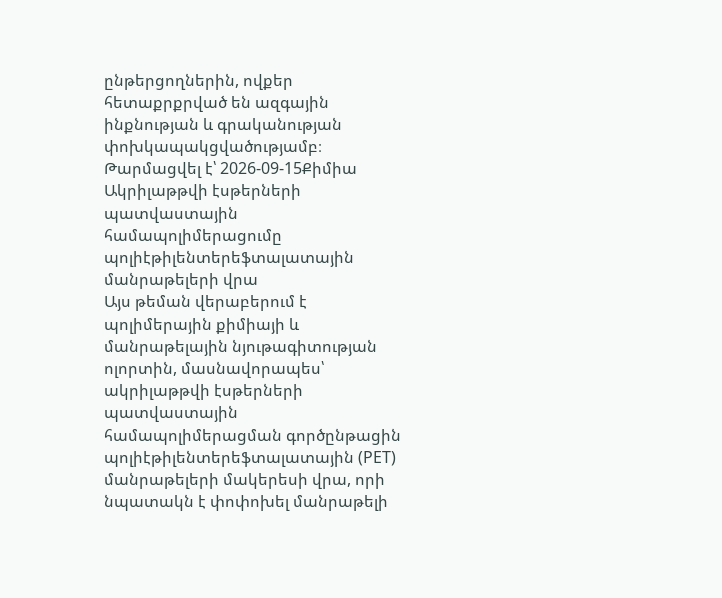ընթերցողներին, ովքեր հետաքրքրված են ազգային ինքնության և գրականության փոխկապակցվածությամբ։
Թարմացվել է՝ 2026-09-15Քիմիա
Ակրիլաթթվի էսթերների պատվաստային համապոլիմերացումը պոլիէթիլենտերեֆտալատային մանրաթելերի վրա
Այս թեման վերաբերում է պոլիմերային քիմիայի և մանրաթելային նյութագիտության ոլորտին, մասնավորապես՝ ակրիլաթթվի էսթերների պատվաստային համապոլիմերացման գործընթացին պոլիէթիլենտերեֆտալատային (PET) մանրաթելերի մակերեսի վրա, որի նպատակն է փոփոխել մանրաթելի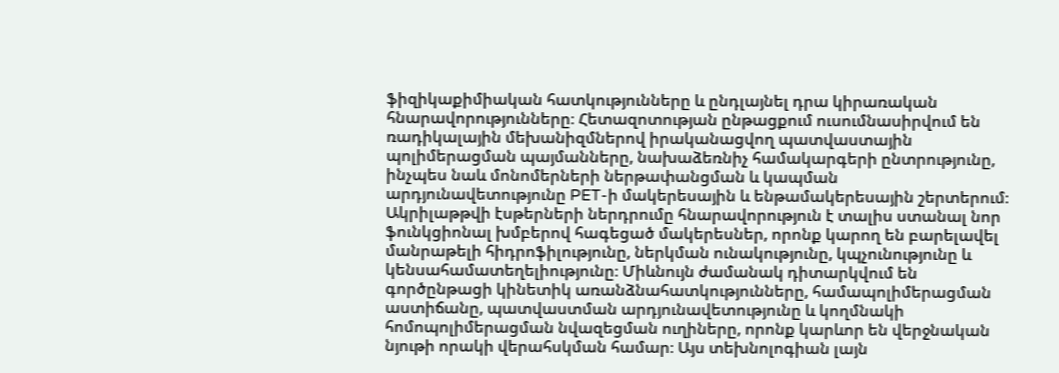ֆիզիկաքիմիական հատկությունները և ընդլայնել դրա կիրառական հնարավորությունները։ Հետազոտության ընթացքում ուսումնասիրվում են ռադիկալային մեխանիզմներով իրականացվող պատվաստային պոլիմերացման պայմանները, նախաձեռնիչ համակարգերի ընտրությունը, ինչպես նաև մոնոմերների ներթափանցման և կապման արդյունավետությունը PET-ի մակերեսային և ենթամակերեսային շերտերում։ Ակրիլաթթվի էսթերների ներդրումը հնարավորություն է տալիս ստանալ նոր ֆունկցիոնալ խմբերով հագեցած մակերեսներ, որոնք կարող են բարելավել մանրաթելի հիդրոֆիլությունը, ներկման ունակությունը, կպչունությունը և կենսահամատեղելիությունը։ Միևնույն ժամանակ դիտարկվում են գործընթացի կինետիկ առանձնահատկությունները, համապոլիմերացման աստիճանը, պատվաստման արդյունավետությունը և կողմնակի հոմոպոլիմերացման նվազեցման ուղիները, որոնք կարևոր են վերջնական նյութի որակի վերահսկման համար։ Այս տեխնոլոգիան լայն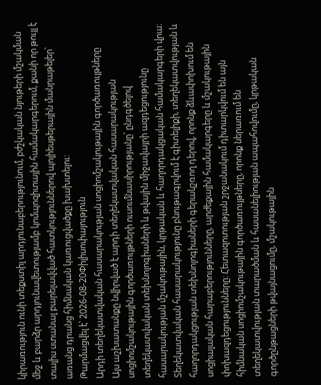կիրառություն ունի տեքստիլ արդյունաբերությունում, բժշկական նյութերի մշակման մեջ և բարձր արդյունավետությամբ կոմպոզիտային համակարգերում, քանի որ թույլ է տալիս ստանալ բարելավված հատկություններով պոլիեսթերային մանրաթելեր՝ առանց դրանց հիմնական կառուցվածքը խախտելու:
Թարմացվել է՝ 2026-08-20Փիլիսոփայություն
Արդի տեղեկատվական հասարակության սոցիոմշակութային գործառույթները
Այս աշխատանքը նվիրված է արդի տեղեկատվական հասարակության սոցիոմշակութային գործառույթների ուսումնասիրությանը՝ ընդգծելով տեղեկատվական տեխնոլոգիաների և թվային միջավայրի ազդեցությունը հասարակության մշակութային, կրթական և հաղորդակցական համակարգերի վրա։ Տեղեկատվական հասարակությունը բնութագրվում է գիտելիքի, տեղեկատվության և հաղորդակցության տեխնոլոգիաների գերակշռող դերով, որոնք ձևափոխում են սոցիալական հարաբերությունները, արժեքային համակարգերը և մշակութային փոխազդեցությունները։ Հետազոտության շրջանակում դիտարկվում են այն հիմնական սոցիոմշակութային գործառույթները, որոնք ներառում են տեղեկատվության տարածման և հասանելիության ապահովումը, կրթական գործընթացների թվայնացումը, մշակութային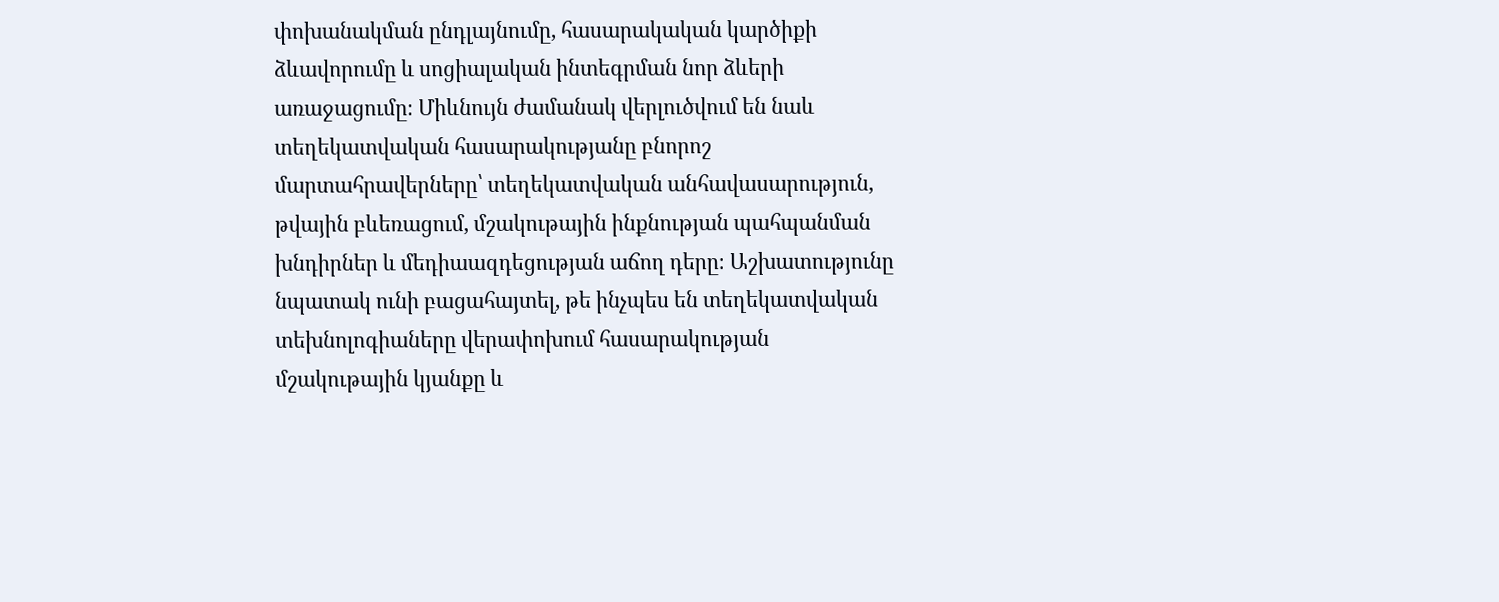փոխանակման ընդլայնումը, հասարակական կարծիքի ձևավորումը և սոցիալական ինտեգրման նոր ձևերի առաջացումը։ Միևնույն ժամանակ վերլուծվում են նաև տեղեկատվական հասարակությանը բնորոշ մարտահրավերները՝ տեղեկատվական անհավասարություն, թվային բևեռացում, մշակութային ինքնության պահպանման խնդիրներ և մեդիաազդեցության աճող դերը։ Աշխատությունը նպատակ ունի բացահայտել, թե ինչպես են տեղեկատվական տեխնոլոգիաները վերափոխում հասարակության մշակութային կյանքը և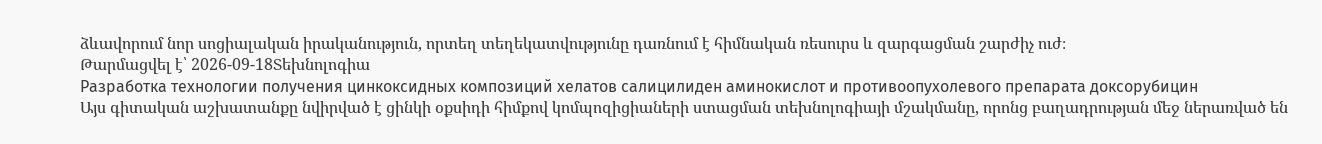ձևավորում նոր սոցիալական իրականություն, որտեղ տեղեկատվությունը դառնում է հիմնական ռեսուրս և զարգացման շարժիչ ուժ։
Թարմացվել է՝ 2026-09-18Տեխնոլոգիա
Разработка технологии получения цинкоксидных композиций хелатов салицилиден аминокислот и противоопухолевого препарата доксорубицин
Այս գիտական աշխատանքը նվիրված է ցինկի օքսիդի հիմքով կոմպոզիցիաների ստացման տեխնոլոգիայի մշակմանը, որոնց բաղադրության մեջ ներառված են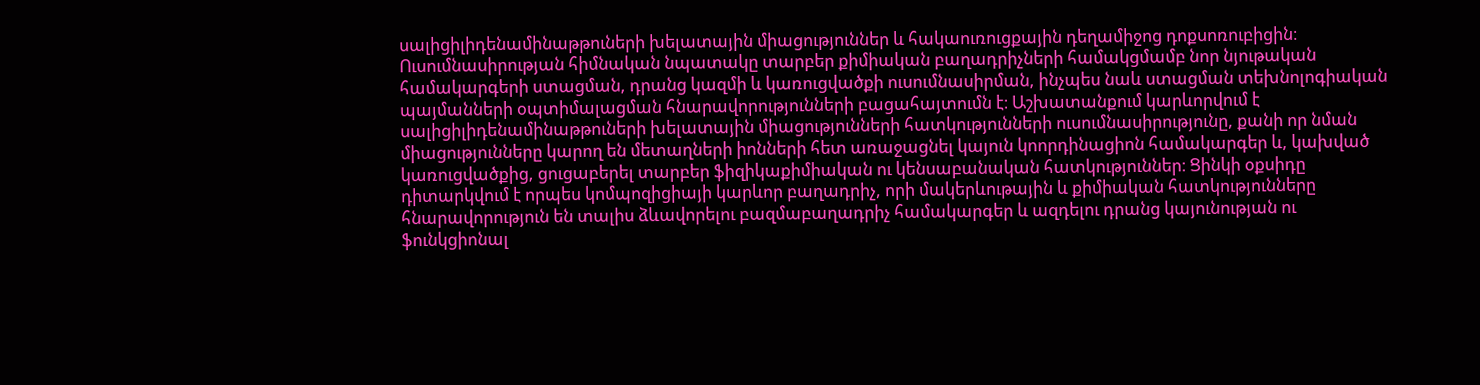սալիցիլիդենամինաթթուների խելատային միացություններ և հակաուռուցքային դեղամիջոց դոքսոռուբիցին։ Ուսումնասիրության հիմնական նպատակը տարբեր քիմիական բաղադրիչների համակցմամբ նոր նյութական համակարգերի ստացման, դրանց կազմի և կառուցվածքի ուսումնասիրման, ինչպես նաև ստացման տեխնոլոգիական պայմանների օպտիմալացման հնարավորությունների բացահայտումն է։ Աշխատանքում կարևորվում է սալիցիլիդենամինաթթուների խելատային միացությունների հատկությունների ուսումնասիրությունը, քանի որ նման միացությունները կարող են մետաղների իոնների հետ առաջացնել կայուն կոորդինացիոն համակարգեր և, կախված կառուցվածքից, ցուցաբերել տարբեր ֆիզիկաքիմիական ու կենսաբանական հատկություններ։ Ցինկի օքսիդը դիտարկվում է որպես կոմպոզիցիայի կարևոր բաղադրիչ, որի մակերևութային և քիմիական հատկությունները հնարավորություն են տալիս ձևավորելու բազմաբաղադրիչ համակարգեր և ազդելու դրանց կայունության ու ֆունկցիոնալ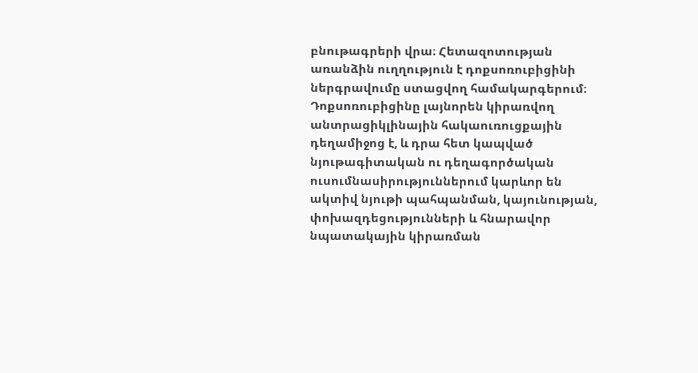բնութագրերի վրա։ Հետազոտության առանձին ուղղություն է դոքսոռուբիցինի ներգրավումը ստացվող համակարգերում։ Դոքսոռուբիցինը լայնորեն կիրառվող անտրացիկլինային հակաուռուցքային դեղամիջոց է, և դրա հետ կապված նյութագիտական ու դեղագործական ուսումնասիրություններում կարևոր են ակտիվ նյութի պահպանման, կայունության, փոխազդեցությունների և հնարավոր նպատակային կիրառման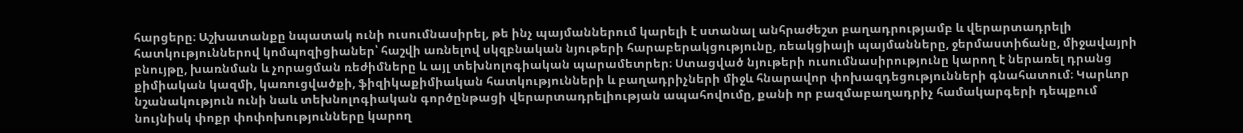հարցերը։ Աշխատանքը նպատակ ունի ուսումնասիրել, թե ինչ պայմաններում կարելի է ստանալ անհրաժեշտ բաղադրությամբ և վերարտադրելի հատկություններով կոմպոզիցիաներ՝ հաշվի առնելով սկզբնական նյութերի հարաբերակցությունը, ռեակցիայի պայմանները, ջերմաստիճանը, միջավայրի բնույթը, խառնման և չորացման ռեժիմները և այլ տեխնոլոգիական պարամետրեր։ Ստացված նյութերի ուսումնասիրությունը կարող է ներառել դրանց քիմիական կազմի, կառուցվածքի, ֆիզիկաքիմիական հատկությունների և բաղադրիչների միջև հնարավոր փոխազդեցությունների գնահատում։ Կարևոր նշանակություն ունի նաև տեխնոլոգիական գործընթացի վերարտադրելիության ապահովումը, քանի որ բազմաբաղադրիչ համակարգերի դեպքում նույնիսկ փոքր փոփոխությունները կարող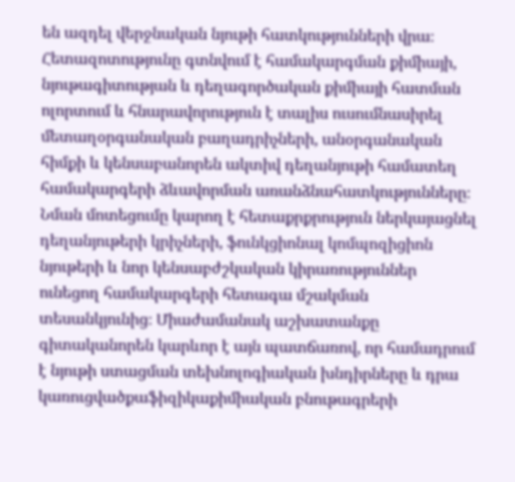են ազդել վերջնական նյութի հատկությունների վրա։ Հետազոտությունը գտնվում է համակարգման քիմիայի, նյութագիտության և դեղագործական քիմիայի հատման ոլորտում և հնարավորություն է տալիս ուսումնասիրել մետաղօրգանական բաղադրիչների, անօրգանական հիմքի և կենսաբանորեն ակտիվ դեղանյութի համատեղ համակարգերի ձևավորման առանձնահատկությունները։ Նման մոտեցումը կարող է հետաքրքրություն ներկայացնել դեղանյութերի կրիչների, ֆունկցիոնալ կոմպոզիցիոն նյութերի և նոր կենսաբժշկական կիրառություններ ունեցող համակարգերի հետագա մշակման տեսանկյունից։ Միաժամանակ աշխատանքը գիտականորեն կարևոր է այն պատճառով, որ համադրում է նյութի ստացման տեխնոլոգիական խնդիրները և դրա կառուցվածքաֆիզիկաքիմիական բնութագրերի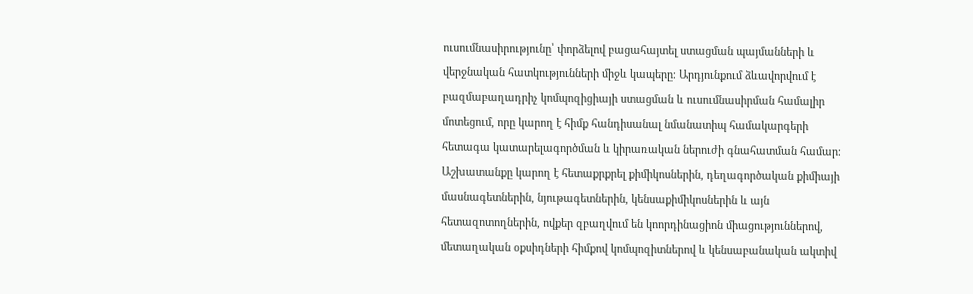ուսումնասիրությունը՝ փորձելով բացահայտել ստացման պայմանների և վերջնական հատկությունների միջև կապերը։ Արդյունքում ձևավորվում է բազմաբաղադրիչ կոմպոզիցիայի ստացման և ուսումնասիրման համալիր մոտեցում, որը կարող է հիմք հանդիսանալ նմանատիպ համակարգերի հետագա կատարելագործման և կիրառական ներուժի գնահատման համար։ Աշխատանքը կարող է հետաքրքրել քիմիկոսներին, դեղագործական քիմիայի մասնագետներին, նյութագետներին, կենսաքիմիկոսներին և այն հետազոտողներին, ովքեր զբաղվում են կոորդինացիոն միացություններով, մետաղական օքսիդների հիմքով կոմպոզիտներով և կենսաբանական ակտիվ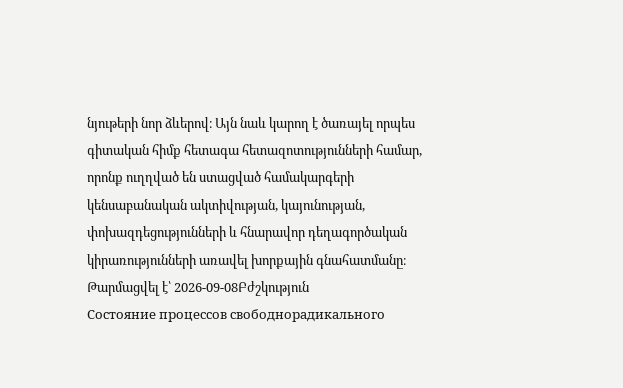նյութերի նոր ձևերով։ Այն նաև կարող է ծառայել որպես գիտական հիմք հետագա հետազոտությունների համար, որոնք ուղղված են ստացված համակարգերի կենսաբանական ակտիվության, կայունության, փոխազդեցությունների և հնարավոր դեղագործական կիրառությունների առավել խորքային գնահատմանը։
Թարմացվել է՝ 2026-09-08Բժշկություն
Состояние процессов свободнорадикального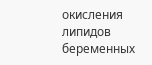окисления липидов беременных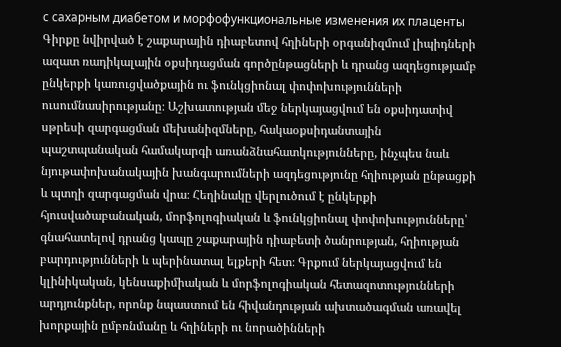с сахарным диабетом и морфофункциональные изменения их плаценты
Գիրքը նվիրված է շաքարային դիաբետով հղիների օրգանիզմում լիպիդների ազատ ռադիկալային օքսիդացման գործընթացների և դրանց ազդեցությամբ ընկերքի կառուցվածքային ու ֆունկցիոնալ փոփոխությունների ուսումնասիրությանը։ Աշխատության մեջ ներկայացվում են օքսիդատիվ սթրեսի զարգացման մեխանիզմները, հակաօքսիդանտային պաշտպանական համակարգի առանձնահատկությունները, ինչպես նաև նյութափոխանակային խանգարումների ազդեցությունը հղիության ընթացքի և պտղի զարգացման վրա։ Հեղինակը վերլուծում է ընկերքի հյուսվածաբանական, մորֆոլոգիական և ֆունկցիոնալ փոփոխությունները՝ գնահատելով դրանց կապը շաքարային դիաբետի ծանրության, հղիության բարդությունների և պերինատալ ելքերի հետ։ Գրքում ներկայացվում են կլինիկական, կենսաքիմիական և մորֆոլոգիական հետազոտությունների արդյունքներ, որոնք նպաստում են հիվանդության ախտածագման առավել խորքային ըմբռնմանը և հղիների ու նորածինների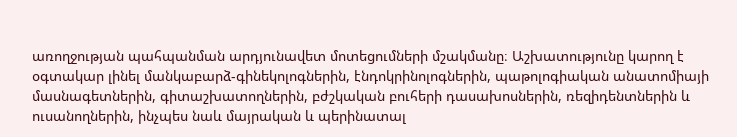առողջության պահպանման արդյունավետ մոտեցումների մշակմանը։ Աշխատությունը կարող է օգտակար լինել մանկաբարձ-գինեկոլոգներին, էնդոկրինոլոգներին, պաթոլոգիական անատոմիայի մասնագետներին, գիտաշխատողներին, բժշկական բուհերի դասախոսներին, ռեզիդենտներին և ուսանողներին, ինչպես նաև մայրական և պերինատալ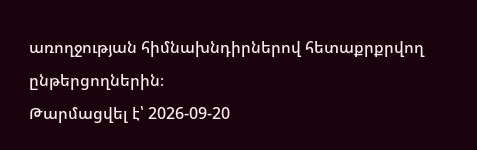առողջության հիմնախնդիրներով հետաքրքրվող ընթերցողներին։
Թարմացվել է՝ 2026-09-20